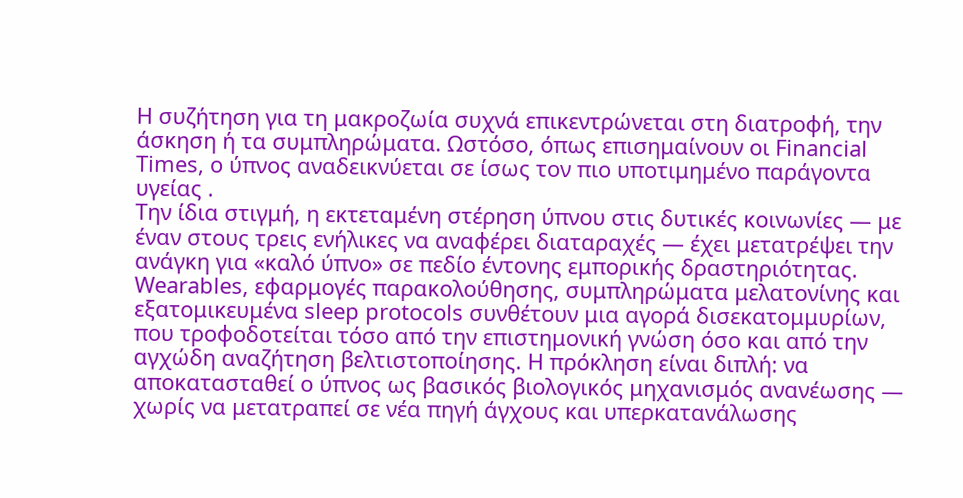Η συζήτηση για τη μακροζωία συχνά επικεντρώνεται στη διατροφή, την άσκηση ή τα συμπληρώματα. Ωστόσο, όπως επισημαίνουν οι Financial Times, ο ύπνος αναδεικνύεται σε ίσως τον πιο υποτιμημένο παράγοντα υγείας .
Την ίδια στιγμή, η εκτεταμένη στέρηση ύπνου στις δυτικές κοινωνίες — με έναν στους τρεις ενήλικες να αναφέρει διαταραχές — έχει μετατρέψει την ανάγκη για «καλό ύπνο» σε πεδίο έντονης εμπορικής δραστηριότητας. Wearables, εφαρμογές παρακολούθησης, συμπληρώματα μελατονίνης και εξατομικευμένα sleep protocols συνθέτουν μια αγορά δισεκατομμυρίων, που τροφοδοτείται τόσο από την επιστημονική γνώση όσο και από την αγχώδη αναζήτηση βελτιστοποίησης. Η πρόκληση είναι διπλή: να αποκατασταθεί ο ύπνος ως βασικός βιολογικός μηχανισμός ανανέωσης — χωρίς να μετατραπεί σε νέα πηγή άγχους και υπερκατανάλωσης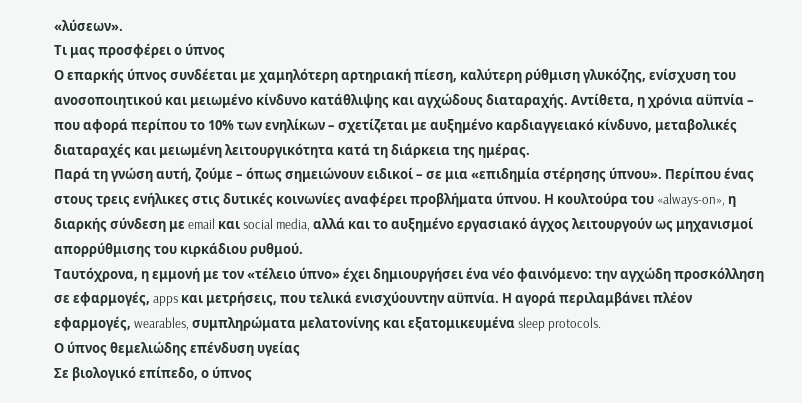«λύσεων».
Τι μας προσφέρει ο ύπνος
Ο επαρκής ύπνος συνδέεται με χαμηλότερη αρτηριακή πίεση, καλύτερη ρύθμιση γλυκόζης, ενίσχυση του ανοσοποιητικού και μειωμένο κίνδυνο κατάθλιψης και αγχώδους διαταραχής. Αντίθετα, η χρόνια αϋπνία – που αφορά περίπου το 10% των ενηλίκων – σχετίζεται με αυξημένο καρδιαγγειακό κίνδυνο, μεταβολικές διαταραχές και μειωμένη λειτουργικότητα κατά τη διάρκεια της ημέρας.
Παρά τη γνώση αυτή, ζούμε – όπως σημειώνουν ειδικοί – σε μια «επιδημία στέρησης ύπνου». Περίπου ένας στους τρεις ενήλικες στις δυτικές κοινωνίες αναφέρει προβλήματα ύπνου. Η κουλτούρα του «always-on», η διαρκής σύνδεση με email και social media, αλλά και το αυξημένο εργασιακό άγχος λειτουργούν ως μηχανισμοί απορρύθμισης του κιρκάδιου ρυθμού.
Ταυτόχρονα, η εμμονή με τον «τέλειο ύπνο» έχει δημιουργήσει ένα νέο φαινόμενο: την αγχώδη προσκόλληση σε εφαρμογές, apps και μετρήσεις, που τελικά ενισχύουντην αϋπνία. Η αγορά περιλαμβάνει πλέον εφαρμογές, wearables, συμπληρώματα μελατονίνης και εξατομικευμένα sleep protocols.
Ο ύπνος θεμελιώδης επένδυση υγείας
Σε βιολογικό επίπεδο, ο ύπνος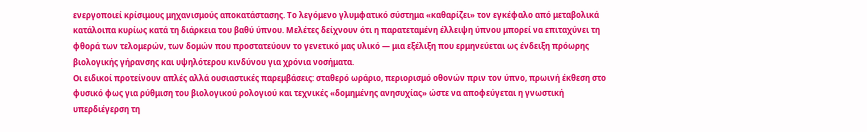ενεργοποιεί κρίσιμους μηχανισμούς αποκατάστασης. Το λεγόμενο γλυμφατικό σύστημα «καθαρίζει» τον εγκέφαλο από μεταβολικά κατάλοιπα κυρίως κατά τη διάρκεια του βαθύ ύπνου. Μελέτες δείχνουν ότι η παρατεταμένη έλλειψη ύπνου μπορεί να επιταχύνει τη φθορά των τελομερών, των δομών που προστατεύουν το γενετικό μας υλικό — μια εξέλιξη που ερμηνεύεται ως ένδειξη πρόωρης βιολογικής γήρανσης και υψηλότερου κινδύνου για χρόνια νοσήματα.
Οι ειδικοί προτείνουν απλές αλλά ουσιαστικές παρεμβάσεις: σταθερό ωράριο, περιορισμό οθονών πριν τον ύπνο, πρωινή έκθεση στο φυσικό φως για ρύθμιση του βιολογικού ρολογιού και τεχνικές «δομημένης ανησυχίας» ώστε να αποφεύγεται η γνωστική υπερδιέγερση τη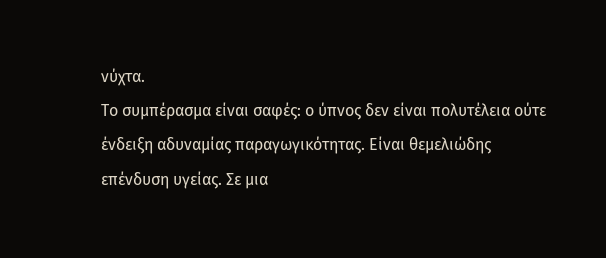νύχτα.
Το συμπέρασμα είναι σαφές: ο ύπνος δεν είναι πολυτέλεια ούτε ένδειξη αδυναμίας παραγωγικότητας. Είναι θεμελιώδης επένδυση υγείας. Σε μια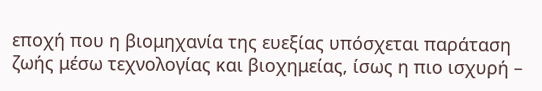εποχή που η βιομηχανία της ευεξίας υπόσχεται παράταση ζωής μέσω τεχνολογίας και βιοχημείας, ίσως η πιο ισχυρή –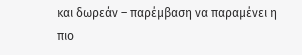και δωρεάν – παρέμβαση να παραμένει η πιο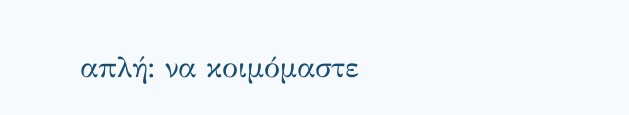απλή: να κοιμόμαστε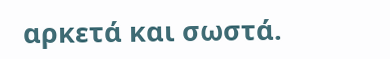αρκετά και σωστά.